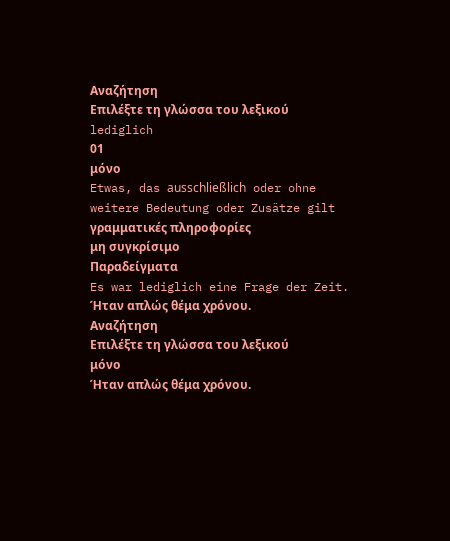Αναζήτηση
Επιλέξτε τη γλώσσα του λεξικού
lediglich
01
μόνο
Etwas, das ausschließlich oder ohne weitere Bedeutung oder Zusätze gilt
γραμματικές πληροφορίες
μη συγκρίσιμο
Παραδείγματα
Es war lediglich eine Frage der Zeit.
Ήταν απλώς θέμα χρόνου.
Αναζήτηση
Επιλέξτε τη γλώσσα του λεξικού
μόνο
Ήταν απλώς θέμα χρόνου.